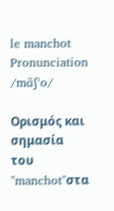le manchot
Pronunciation
/mɑ̃ʃˈo/

Ορισμός και σημασία του "manchot"στα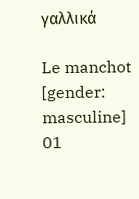γαλλικά

Le manchot
[gender: masculine]
01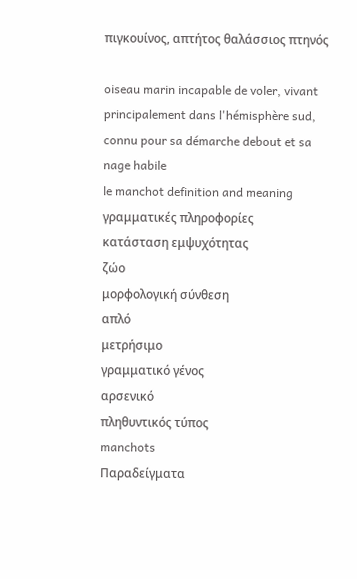πιγκουίνος, απτήτος θαλάσσιος πτηνός

oiseau marin incapable de voler, vivant principalement dans l'hémisphère sud, connu pour sa démarche debout et sa nage habile
le manchot definition and meaning
γραμματικές πληροφορίες
κατάσταση εμψυχότητας
ζώο
μορφολογική σύνθεση
απλό
μετρήσιμο
γραμματικό γένος
αρσενικό
πληθυντικός τύπος
manchots
Παραδείγματα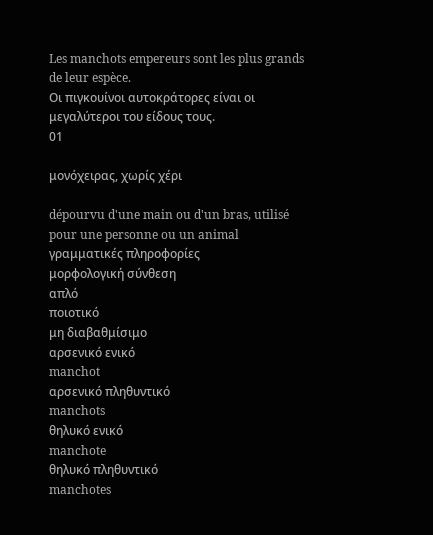Les manchots empereurs sont les plus grands de leur espèce.
Οι πιγκουίνοι αυτοκράτορες είναι οι μεγαλύτεροι του είδους τους.
01

μονόχειρας, χωρίς χέρι

dépourvu d'une main ou d'un bras, utilisé pour une personne ou un animal
γραμματικές πληροφορίες
μορφολογική σύνθεση
απλό
ποιοτικό
μη διαβαθμίσιμο
αρσενικό ενικό
manchot
αρσενικό πληθυντικό
manchots
θηλυκό ενικό
manchote
θηλυκό πληθυντικό
manchotes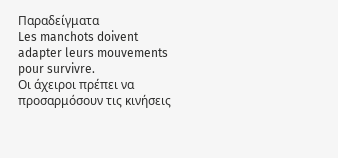Παραδείγματα
Les manchots doivent adapter leurs mouvements pour survivre.
Οι άχειροι πρέπει να προσαρμόσουν τις κινήσεις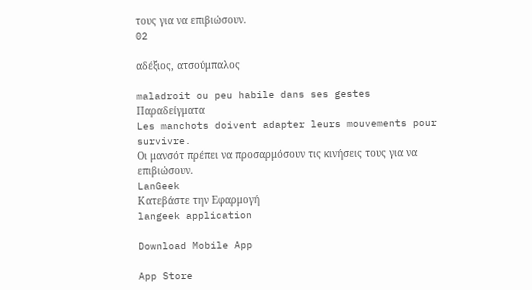τους για να επιβιώσουν.
02

αδέξιος, ατσούμπαλος

maladroit ou peu habile dans ses gestes
Παραδείγματα
Les manchots doivent adapter leurs mouvements pour survivre.
Οι μανσότ πρέπει να προσαρμόσουν τις κινήσεις τους για να επιβιώσουν.
LanGeek
Κατεβάστε την Εφαρμογή
langeek application

Download Mobile App

App Store